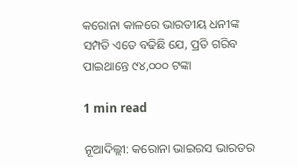କରୋନା କାଳରେ ଭାରତୀୟ ଧନୀଙ୍କ ସମ୍ପତି ଏତେ ବଢିଛି ଯେ, ପ୍ରତି ଗରିବ ପାଇଥାନ୍ତେ ୯୪,୦୦୦ ଟଙ୍କା

1 min read

ନୂଆଦିଲ୍ଲୀ: କରୋନା ଭାଇରସ ଭାରତର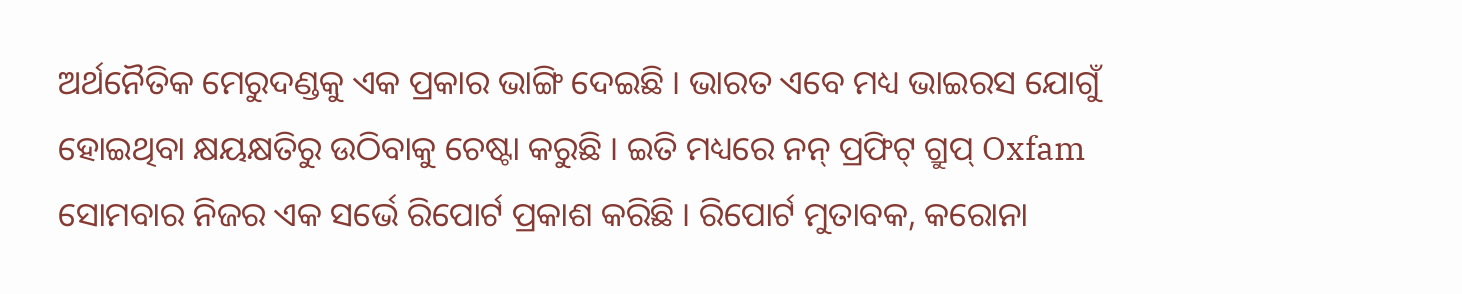ଅର୍ଥନୈତିକ ମେରୁଦଣ୍ଡକୁ ଏକ ପ୍ରକାର ଭାଙ୍ଗି ଦେଇଛି । ଭାରତ ଏବେ ମଧ୍ୟ ଭାଇରସ ଯୋଗୁଁ ହୋଇଥିବା କ୍ଷୟକ୍ଷତିରୁ ଉଠିବାକୁ ଚେଷ୍ଟା କରୁଛି । ଇତି ମଧ୍ୟରେ ନନ୍ ପ୍ରଫିଟ୍ ଗ୍ରୁପ୍ Oxfam ସୋମବାର ନିଜର ଏକ ସର୍ଭେ ରିପୋର୍ଟ ପ୍ରକାଶ କରିଛି । ରିପୋର୍ଟ ମୁତାବକ, କରୋନା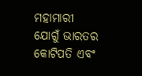ମହାମାରୀ ଯୋଗୁଁ ଭାରତର କୋଟିପତି ଏବଂ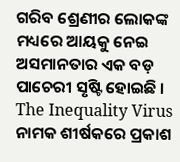ଗରିବ ଶ୍ରେଣୀର ଲୋକଙ୍କ ମଧ୍ୟରେ ଆୟକୁ ନେଇ ଅସମାନତାର ଏକ ବଡ଼ ପାଚେରୀ ସୃଷ୍ଟି ହୋଇଛି । The Inequality Virus ନାମକ ଶୀର୍ଷକରେ ପ୍ରକାଶ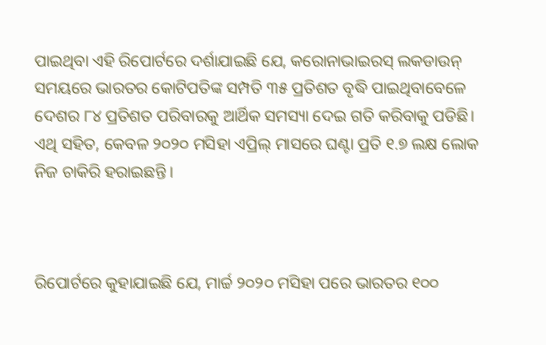ପାଇଥିବା ଏହି ରିପୋର୍ଟରେ ଦର୍ଶାଯାଇଛି ଯେ, କରୋନାଭାଇରସ୍ ଲକଡାଉନ୍ ସମୟରେ ଭାରତର କୋଟିପତିଙ୍କ ସମ୍ପତି ୩୫ ପ୍ରତିଶତ ବୃଦ୍ଧି ପାଇଥିବାବେଳେ ଦେଶର ୮୪ ପ୍ରତିଶତ ପରିବାରକୁ ଆର୍ଥିକ ସମସ୍ୟା ଦେଇ ଗତି କରିବାକୁ ପଡିଛି। ଏଥି ସହିତ, କେବଳ ୨୦୨୦ ମସିହା ଏପ୍ରିଲ୍ ମାସରେ ଘଣ୍ଟା ପ୍ରତି ୧.୭ ଲକ୍ଷ ଲୋକ ନିଜ ଚାକିରି ହରାଇଛନ୍ତି ।



ରିପୋର୍ଟରେ କୁହାଯାଇଛି ଯେ, ମାର୍ଚ୍ଚ ୨୦୨୦ ମସିହା ପରେ ଭାରତର ୧୦୦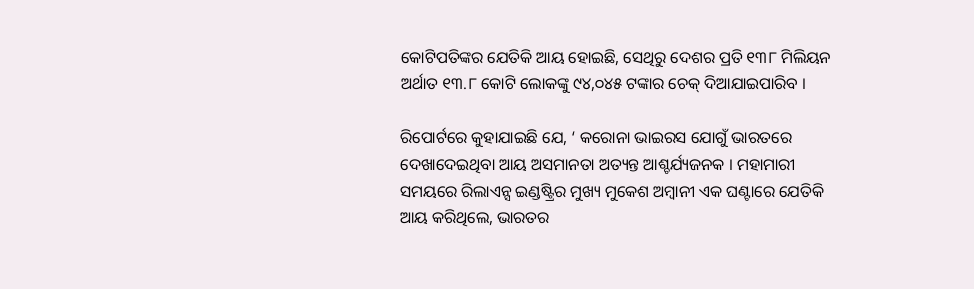କୋଟିପତିଙ୍କର ଯେତିକି ଆୟ ହୋଇଛି, ସେଥିରୁ ଦେଶର ପ୍ରତି ୧୩୮ ମିଲିୟନ ଅର୍ଥାତ ୧୩.୮ କୋଟି ଲୋକଙ୍କୁ ୯୪,୦୪୫ ଟଙ୍କାର ଚେକ୍ ଦିଆଯାଇପାରିବ ।

ରିପୋର୍ଟରେ କୁହାଯାଇଛି ଯେ, ‘ କରୋନା ଭାଇରସ ଯୋଗୁଁ ଭାରତରେ ଦେଖାଦେଇଥିବା ଆୟ ଅସମାନତା ଅତ୍ୟନ୍ତ ଆଶ୍ଚର୍ଯ୍ୟଜନକ । ମହାମାରୀ ସମୟରେ ରିଲାଏନ୍ସ ଇଣ୍ଡଷ୍ଟ୍ରିର ମୁଖ୍ୟ ମୁକେଶ ଅମ୍ବାନୀ ଏକ ଘଣ୍ଟାରେ ଯେତିକି ଆୟ କରିଥିଲେ, ଭାରତର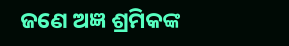ଜଣେ ଅଜ୍ଞ ଶ୍ରମିକଙ୍କ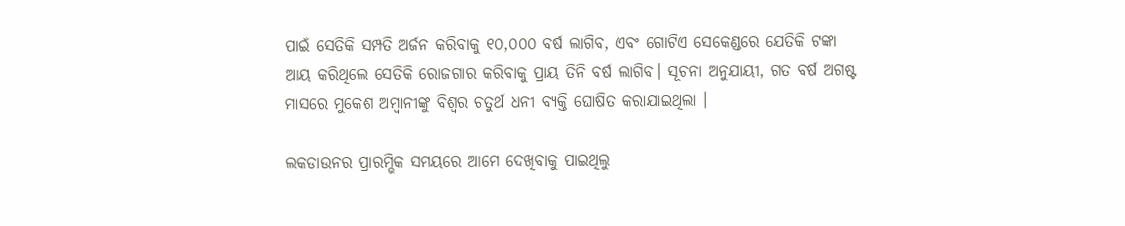ପାଇଁ ସେତିକି ସମ୍ପତି ଅର୍ଜନ କରିବାକୁ ୧୦,୦୦୦ ବର୍ଷ ଲାଗିବ, ଏବଂ ଗୋଟିଏ ସେକେଣ୍ଡରେ ଯେତିକି ଟଙ୍କା ଆୟ କରିଥିଲେ ସେତିକି ରୋଜଗାର କରିବାକୁ ପ୍ରାୟ ତିନି ବର୍ଷ ଲାଗିବ। ସୂଚନା ଅନୁଯାୟୀ, ଗତ ବର୍ଷ ଅଗଷ୍ଟ ମାସରେ ମୁକେଶ ଅମ୍ବାନୀଙ୍କୁ ବିଶ୍ୱର ଚତୁର୍ଥ ଧନୀ ବ୍ୟକ୍ତି ଘୋଷିତ କରାଯାଇଥିଲା ।

ଲକଡାଉନର ପ୍ରାରମ୍ଭିକ ସମୟରେ ଆମେ ଦେଖିବାକୁ ପାଇଥିଲୁ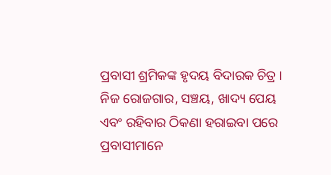ପ୍ରବାସୀ ଶ୍ରମିକଙ୍କ ହୃଦୟ ବିଦାରକ ଚିତ୍ର । ନିଜ ରୋଜଗାର, ସଞ୍ଚୟ, ଖାଦ୍ୟ ପେୟ ଏବଂ ରହିବାର ଠିକଣା ହରାଇବା ପରେ ପ୍ରବାସୀମାନେ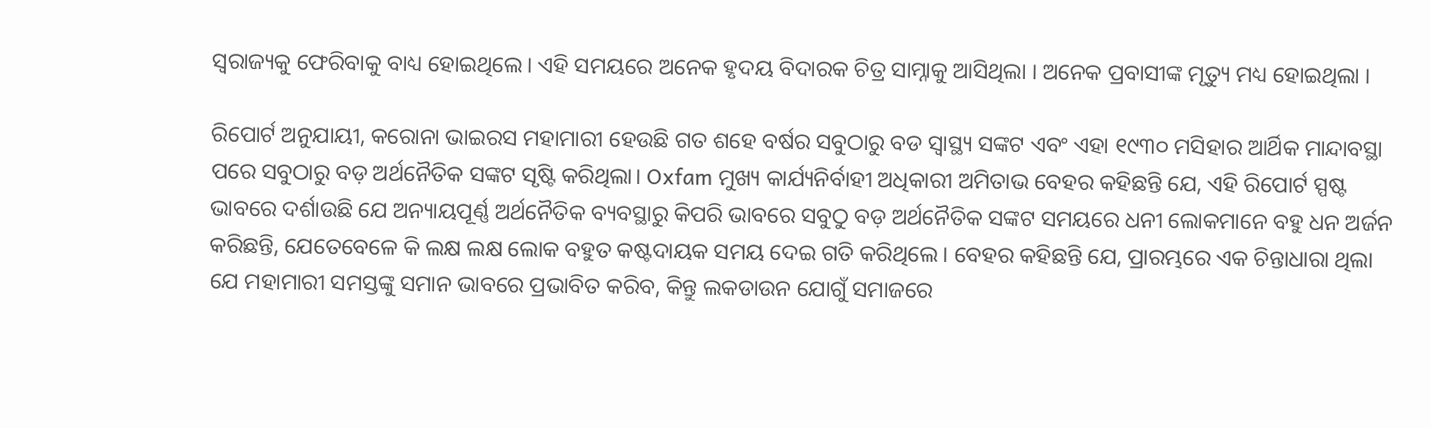ସ୍ୱରାଜ୍ୟକୁ ଫେରିବାକୁ ବାଧ୍ୟ ହୋଇଥିଲେ। ଏହି ସମୟରେ ଅନେକ ହୃଦୟ ବିଦାରକ ଚିତ୍ର ସାମ୍ନାକୁ ଆସିଥିଲା । ଅନେକ ପ୍ରବାସୀଙ୍କ ମୃତ୍ୟୁ ମଧ୍ୟ ହୋଇଥିଲା ।

ରିପୋର୍ଟ ଅନୁଯାୟୀ, କରୋନା ଭାଇରସ ମହାମାରୀ ହେଉଛି ଗତ ଶହେ ବର୍ଷର ସବୁଠାରୁ ବଡ ସ୍ୱାସ୍ଥ୍ୟ ସଙ୍କଟ ଏବଂ ଏହା ୧୯୩୦ ମସିହାର ଆର୍ଥିକ ମାନ୍ଦାବସ୍ଥା ପରେ ସବୁଠାରୁ ବଡ଼ ଅର୍ଥନୈତିକ ସଙ୍କଟ ସୃଷ୍ଟି କରିଥିଲା। Oxfam ମୁଖ୍ୟ କାର୍ଯ୍ୟନିର୍ବାହୀ ଅଧିକାରୀ ଅମିତାଭ ବେହର କହିଛନ୍ତି ଯେ, ଏହି ରିପୋର୍ଟ ସ୍ପଷ୍ଟ ଭାବରେ ଦର୍ଶାଉଛି ଯେ ଅନ୍ୟାୟପୂର୍ଣ୍ଣ ଅର୍ଥନୈତିକ ବ୍ୟବସ୍ଥାରୁ କିପରି ଭାବରେ ସବୁଠୁ ବଡ଼ ଅର୍ଥନୈତିକ ସଙ୍କଟ ସମୟରେ ଧନୀ ଲୋକମାନେ ବହୁ ଧନ ଅର୍ଜନ କରିଛନ୍ତି, ଯେତେବେଳେ କି ଲକ୍ଷ ଲକ୍ଷ ଲୋକ ବହୁତ କଷ୍ଟଦାୟକ ସମୟ ଦେଇ ଗତି କରିଥିଲେ। ବେହର କହିଛନ୍ତି ଯେ, ପ୍ରାରମ୍ଭରେ ଏକ ଚିନ୍ତାଧାରା ଥିଲା ଯେ ମହାମାରୀ ସମସ୍ତଙ୍କୁ ସମାନ ଭାବରେ ପ୍ରଭାବିତ କରିବ, କିନ୍ତୁ ଲକଡାଉନ ଯୋଗୁଁ ସମାଜରେ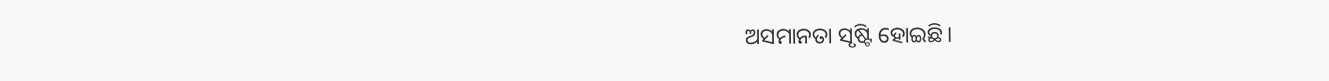ଅସମାନତା ସୃଷ୍ଟି ହୋଇଛି।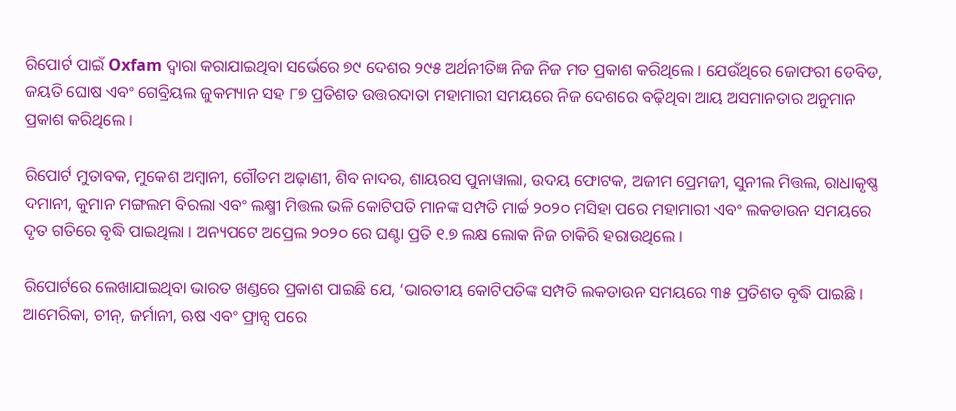ରିପୋର୍ଟ ପାଇଁ Oxfam ଦ୍ୱାରା କରାଯାଇଥିବା ସର୍ଭେରେ ୭୯ ଦେଶର ୨୯୫ ଅର୍ଥନୀତିଜ୍ଞ ନିଜ ନିଜ ମତ ପ୍ରକାଶ କରିଥିଲେ । ଯେଉଁଥିରେ ଜୋଫରୀ ଡେବିଡ, ଜୟତି ଘୋଷ ଏବଂ ଗେବ୍ରିୟଲ ଜୁକମ୍ୟାନ ସହ ୮୭ ପ୍ରତିଶତ ଉତ୍ତରଦାତା ମହାମାରୀ ସମୟରେ ନିଜ ଦେଶରେ ବଢ଼ିଥିବା ଆୟ ଅସମାନତାର ଅନୁମାନ ପ୍ରକାଶ କରିଥିଲେ ।

ରିପୋର୍ଟ ମୁତାବକ, ମୁକେଶ ଅମ୍ବାନୀ, ଗୌତମ ଅଢ଼ାଣୀ, ଶିବ ନାଦର, ଶାୟରସ ପୁନାୱାଲା, ଉଦୟ ଫୋଟକ, ଅଜୀମ ପ୍ରେମଜୀ, ସୁନୀଲ ମିତ୍ତଲ, ରାଧାକୃଷ୍ଣ ଦମାନୀ, କୁମାନ ମଙ୍ଗଲମ ବିରଲା ଏବଂ ଲକ୍ଷ୍ମୀ ମିତ୍ତଲ ଭଳି କୋଟିପତି ମାନଙ୍କ ସମ୍ପତି ମାର୍ଚ୍ଚ ୨୦୨୦ ମସିହା ପରେ ମହାମାରୀ ଏବଂ ଲକଡାଉନ ସମୟରେ ଦୃତ ଗତିରେ ବୃଦ୍ଧି ପାଇଥିଲା । ଅନ୍ୟପଟେ ଅପ୍ରେଲ ୨୦୨୦ ରେ ଘଣ୍ଟା ପ୍ରତି ୧.୭ ଲକ୍ଷ ଲୋକ ନିଜ ଚାକିରି ହରାଉଥିଲେ ।

ରିପୋର୍ଟରେ ଲେଖାଯାଇଥିବା ଭାରତ ଖଣ୍ଡରେ ପ୍ରକାଶ ପାଇଛି ଯେ, ‘ଭାରତୀୟ କୋଟିପତିଙ୍କ ସମ୍ପତି ଲକଡାଉନ ସମୟରେ ୩୫ ପ୍ରତିଶତ ବୃଦ୍ଧି ପାଇଛି । ଆମେରିକା, ଚୀନ୍, ଜର୍ମାନୀ, ଋଷ ଏବଂ ଫ୍ରାନ୍ସ ପରେ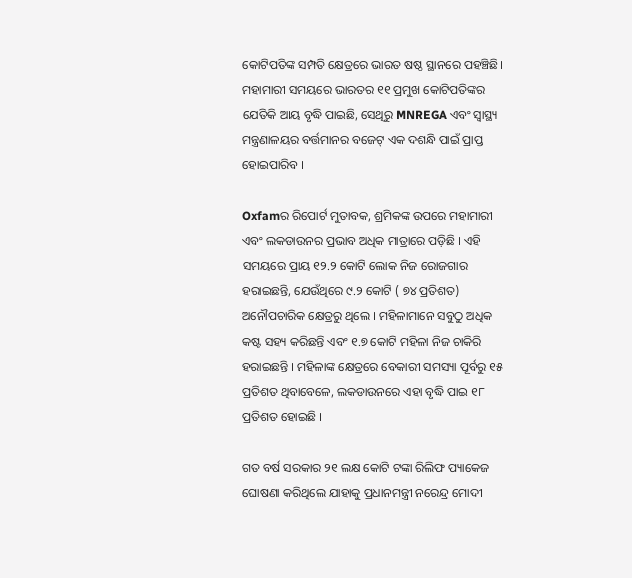କୋଟିପତିଙ୍କ ସମ୍ପତି କ୍ଷେତ୍ରରେ ଭାରତ ଷଷ୍ଠ ସ୍ଥାନରେ ପହଞ୍ଚିଛି। ମହାମାରୀ ସମୟରେ ଭାରତର ୧୧ ପ୍ରମୁଖ କୋଟିପତିଙ୍କର ଯେତିକି ଆୟ ବୃଦ୍ଧି ପାଇଛି, ସେଥିରୁ MNREGA ଏବଂ ସ୍ୱାସ୍ଥ୍ୟ ମନ୍ତ୍ରଣାଳୟର ବର୍ତ୍ତମାନର ବଜେଟ୍ ଏକ ଦଶନ୍ଧି ପାଇଁ ପ୍ରାପ୍ତ ହୋଇପାରିବ ।

Oxfamର ରିପୋର୍ଟ ମୁତାବକ, ଶ୍ରମିକଙ୍କ ଉପରେ ମହାମାରୀ ଏବଂ ଲକଡାଉନର ପ୍ରଭାବ ଅଧିକ ମାତ୍ରାରେ ପଡ଼ିଛି । ଏହି ସମୟରେ ପ୍ରାୟ ୧୨.୨ କୋଟି ଲୋକ ନିଜ ରୋଜଗାର ହରାଇଛନ୍ତି, ଯେଉଁଥିରେ ୯.୨ କୋଟି ( ୭୪ ପ୍ରତିଶତ) ଅନୌପଚାରିକ କ୍ଷେତ୍ରରୁ ଥିଲେ । ମହିଳାମାନେ ସବୁଠୁ ଅଧିକ କଷ୍ଟ ସହ୍ୟ କରିଛନ୍ତି ଏବଂ ୧.୭ କୋଟି ମହିଳା ନିଜ ଚାକିରି ହରାଇଛନ୍ତି । ମହିଳାଙ୍କ କ୍ଷେତ୍ରରେ ବେକାରୀ ସମସ୍ୟା ପୂର୍ବରୁ ୧୫ ପ୍ରତିଶତ ଥିବାବେଳେ, ଲକଡାଉନରେ ଏହା ବୃଦ୍ଧି ପାଇ ୧୮ ପ୍ରତିଶତ ହୋଇଛି ।

ଗତ ବର୍ଷ ସରକାର ୨୧ ଲକ୍ଷ କୋଟି ଟଙ୍କା ରିଲିଫ ପ୍ୟାକେଜ ଘୋଷଣା କରିଥିଲେ ଯାହାକୁ ପ୍ରଧାନମନ୍ତ୍ରୀ ନରେନ୍ଦ୍ର ମୋଦୀ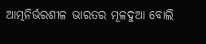ଆତ୍ମନିର୍ଭରଶୀଳ ଭାରତର ମୂଳଦୁଆ ବୋଲି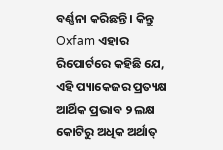ବର୍ଣ୍ଣନା କରିଛନ୍ତି । କିନ୍ତୁ Oxfam ଏହାର ରିପୋର୍ଟରେ କହିଛି ଯେ, ଏହି ପ୍ୟାକେଜର ପ୍ରତ୍ୟକ୍ଷ ଆର୍ଥିକ ପ୍ରଭାବ ୨ ଲକ୍ଷ କୋଟିରୁ ଅଧିକ ଅର୍ଥାତ୍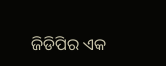ଜିଡିପିର ଏକ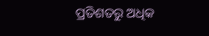ପ୍ରତିଶତରୁ ଅଧିକ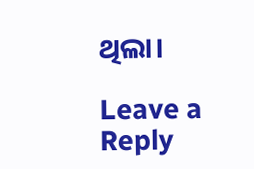ଥିଲା।

Leave a Reply